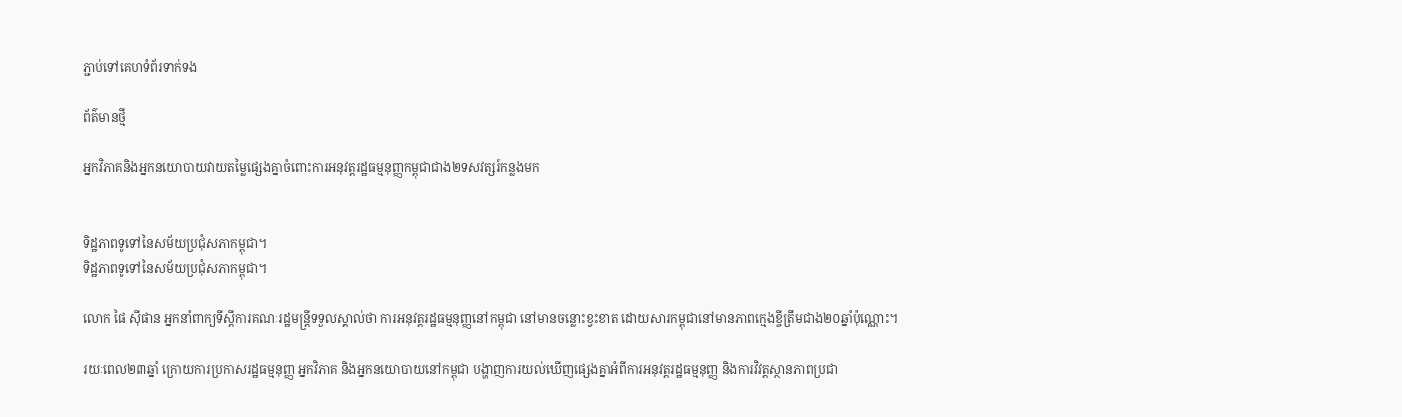ភ្ជាប់ទៅគេហទំព័រទាក់ទង

ព័ត៌មានថ្មី

អ្នកវិភាគនិងអ្នកនយោបាយវាយតម្លៃផ្សេងគ្នាចំពោះការអនុវត្តរដ្ឋធម្មនុញ្ញកម្ពុជាជាង២ទសវត្សរ៍កន្លងមក


ទិដ្ឋភាពទូទៅនៃសម័យប្រជុំសភាកម្ពុជា។
ទិដ្ឋភាពទូទៅនៃសម័យប្រជុំសភាកម្ពុជា។

លោក ផៃ ស៊ីផាន អ្នកនាំពាក្យទីស្តីការគណៈរដ្ឋមន្រ្តីទទួលស្គាល់ថា ការអនុវត្តរដ្ឋធម្មនុញ្ញនៅកម្ពុជា នៅមានចន្លោះខ្វះខាត ដោយសារកម្ពុជានៅមានភាពក្មេងខ្ចីត្រឹមជាង២០ឆ្នាំប៉ុណ្ណោះ។

រយៈពេល២៣ឆ្នាំ ក្រោយការប្រកាសរដ្ឋធម្មនុញ្ញ អ្នកវិភាគ និងអ្នកនយោបាយនៅកម្ពុជា បង្ហាញការយល់ឃើញផ្សេងគ្នាអំពីការអនុវត្តរដ្ឋធម្មនុញ្ញ និងការវិវត្តស្ថានភាពប្រជា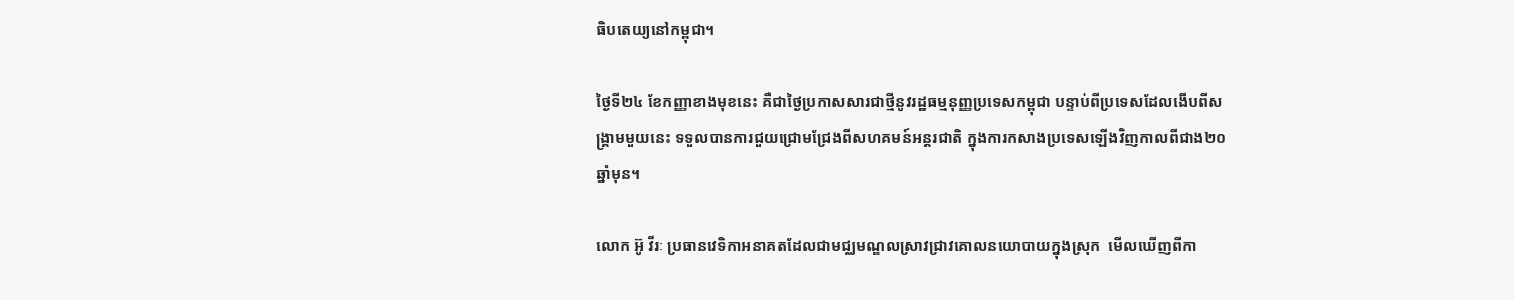ធិបតេយ្យនៅកម្ពុជា។

ថ្ងៃទី២៤ ខែកញ្ញាខាងមុខនេះ គឺជាថ្ងៃប្រកាសសារជាថ្មីនូវរដ្ឋធម្មនុញ្ញប្រទេសកម្ពុជា បន្ទាប់ពីប្រទេសដែលងើបពីសង្គ្រាមមួយនេះ ទទួលបានការជួយជ្រោមជ្រែងពីសហគមន៍អន្តរជាតិ ក្នុងការកសាងប្រទេសឡើងវិញកាលពីជាង២០ឆ្នាំមុន។

លោក អ៊ូ វីរៈ ប្រធានវេទិកាអនាគតដែលជាមជ្ឈមណ្ឌលស្រាវជ្រាវគោលនយោបាយក្នុងស្រុក  មើលឃើញពីកា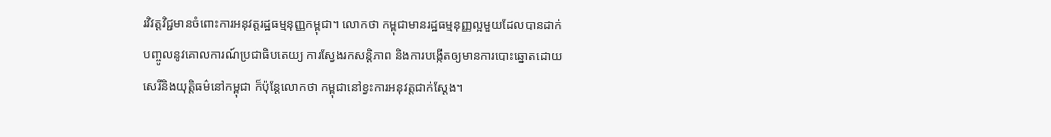រវិវត្តវិជ្ជមានចំពោះការអនុវត្តរដ្ឋធម្មនុញ្ញកម្ពុជា។ លោកថា កម្ពុជាមានរដ្ឋធម្មនុញ្ញល្អមួយដែលបានដាក់បញ្ចូលនូវគោលការណ៍ប្រជាធិបតេយ្យ ការស្វែងរកសន្តិភាព និងការបង្កើតឲ្យមានការបោះឆ្នោតដោយសេរីនិងយុត្តិធម៌នៅកម្ពុជា ក៏ប៉ុន្តែលោកថា កម្ពុជានៅខ្វះការអនុវត្តជាក់ស្តែង។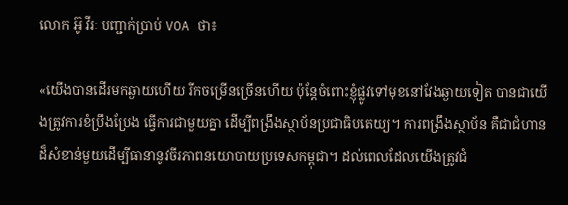លោក អ៊ូ វីរៈ បញ្ជាក់ប្រាប់ VOA ថា៖

«យើងបានដើរមកឆ្ងាយហើយ រីកចម្រើនច្រើនហើយ ប៉ុន្តែចំពោះខ្ញុំផ្លូវទៅមុខនៅវែងឆ្ងាយទៀត បានជាយើងត្រូវការខំប្រឹងប្រែង ធ្វើការជាមួយគ្នា ដើម្បីពង្រឹងស្ថាប័នប្រជាធិបតេយ្យ។ ការពង្រឹងស្ថាប័ន គឺជាជំហានដ៏សំខាន់មួយដើម្បីធានានូវចីរភាពនយោបាយប្រទេសកម្ពុជា។ ដល់ពេលដែលយើងត្រូវជំ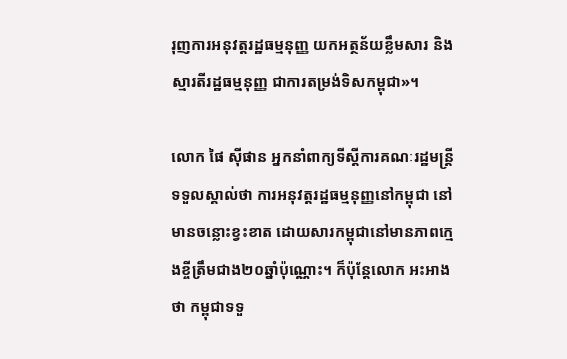រុញការអនុវត្តរដ្ឋធម្មនុញ្ញ យកអត្ថន័យខ្លឹមសារ និងស្មារតីរដ្ឋធម្មនុញ្ញ ជាការតម្រង់ទិសកម្ពុជា»។

លោក ផៃ ស៊ីផាន អ្នកនាំពាក្យទីស្តីការគណៈរដ្ឋមន្រ្តីទទួលស្គាល់ថា ការអនុវត្តរដ្ឋធម្មនុញ្ញនៅកម្ពុជា នៅមានចន្លោះខ្វះខាត ដោយសារកម្ពុជានៅមានភាពក្មេងខ្ចីត្រឹមជាង២០ឆ្នាំប៉ុណ្ណោះ។ ក៏ប៉ុន្តែលោក អះអាងថា កម្ពុជាទទួ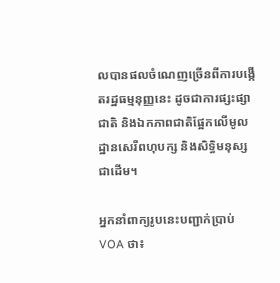លបានផលចំណេញច្រើនពីការបង្កើតរដ្ឋធម្មនុញ្ញនេះ ដូចជាការផ្សះផ្សាជាតិ និងឯកភាពជាតិផ្អែកលើមូលដ្ឋានសេរីពហុបក្ស និងសិទ្ធិមនុស្សជាដើម។

អ្នកនាំពាក្យរូបនេះបញ្ជាក់ប្រាប់ VOA ថា៖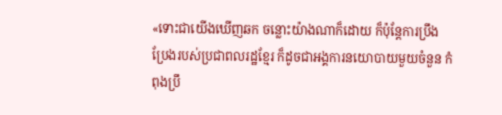«ទោះជាយើងឃើញឆក ចន្លោះយ៉ាងណាក៏ដោយ ក៏ប៉ុន្តែការប្រឹងប្រែងរបស់ប្រជាពលរដ្ឋខ្មែរ ក៏ដូចជាអង្គការនយោបាយមួយចំនួន កំពុងប្រឹ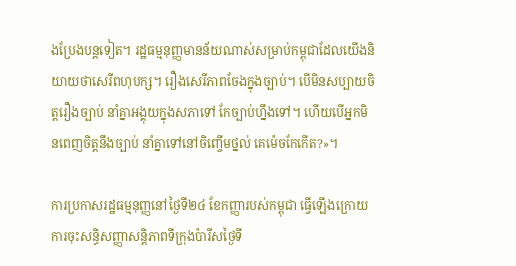ងប្រែងបន្តទៀត។ រដ្ឋធម្មនុញ្ញមានន័យណាស់សម្រាប់កម្ពុជាដែលយើងនិយាយថាសេរីពហុបក្ស។ រឿងសេរីភាពចែងក្នុងច្បាប់។ បើមិនសប្បាយចិត្តរឿងច្បាប់ នាំគ្នាអង្គុយក្នុងសភាទៅ កែច្បាប់ហ្នឹងទៅ។ ហើយបើអ្នកមិនពេញចិត្តនឹងច្បាប់ នាំគ្នាទៅនៅចិញ្ចើមថ្នល់ គេម៉េចកែកើត?»។

ការប្រកាសរដ្ឋធម្មនុញ្ញនៅថ្ងៃទី២៤ ខែកញ្ញារបស់កម្ពុជា ធ្វើឡើងក្រោយការចុះសន្ធិសញ្ញាសន្តិភាពទីក្រុងប៉ារីសថ្ងៃទី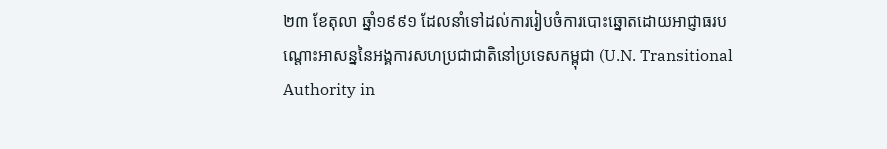២៣ ខែតុលា ឆ្នាំ១៩៩១ ដែលនាំទៅដល់ការរៀបចំការបោះឆ្នោតដោយអាជ្ញាធរបណ្តោះអាសន្ននៃអង្គការសហប្រជាជាតិនៅប្រទេសកម្ពុជា (U.N. Transitional Authority in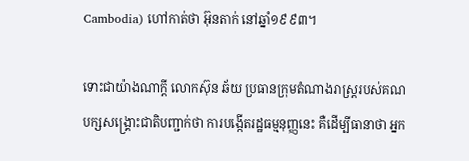Cambodia) ហៅកាត់ថា អ៊ុនតាក់ នៅឆ្នាំ១៩៩៣។

ទោះជាយ៉ាងណាក្តី លោកស៊ុន ឆ័យ ប្រធានក្រុមតំណាងរាស្ត្ររបស់គណបក្សសង្គ្រោះជាតិបញ្ជាក់ថា ការបង្កើតរដ្ឋធម្មនុញ្ញនេះ គឺដើម្បីធានាថា អ្នក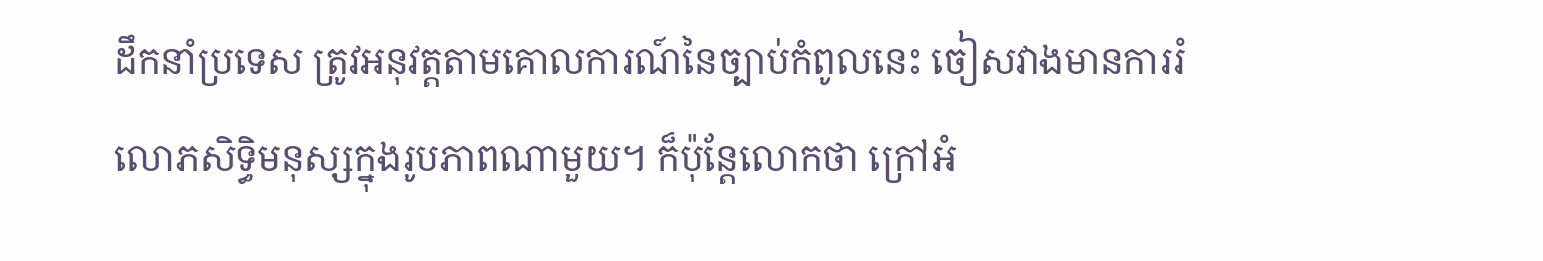ដឹកនាំប្រទេស ត្រូវអនុវត្តតាមគោលការណ៍នៃច្បាប់កំពូលនេះ ចៀសវាងមានការរំលោភសិទ្ធិមនុស្សក្នុងរូបភាពណាមួយ។ ក៏ប៉ុន្តែលោកថា ក្រៅអំ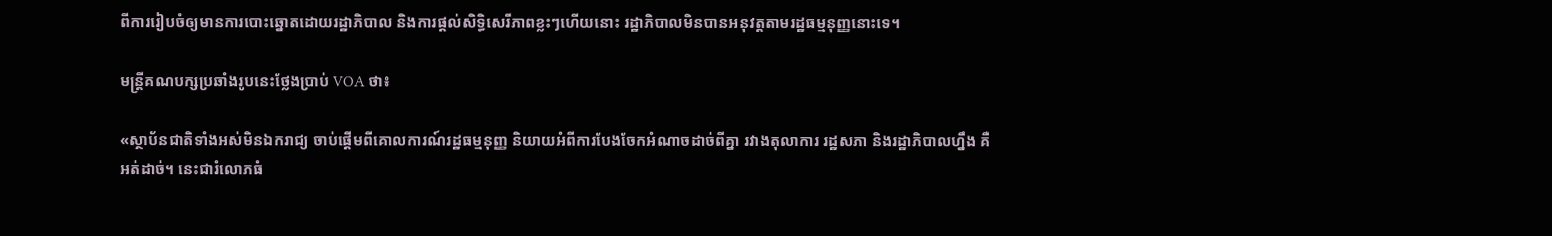ពីការរៀបចំឲ្យមានការបោះឆ្នោតដោយរដ្ឋាភិបាល និងការផ្តល់សិទ្ធិសេរីភាពខ្លះៗហើយនោះ រដ្ឋាភិបាលមិនបានអនុវត្តតាមរដ្ឋធម្មនុញ្ញនោះទេ។

មន្ត្រីគណបក្សប្រឆាំងរូបនេះថ្លែងប្រាប់ VOA ថា៖

«ស្ថាប័នជាតិទាំងអស់មិនឯករាជ្យ ចាប់ផ្តើមពីគោលការណ៍រដ្ឋធម្មនុញ្ញ និយាយអំពីការបែងចែកអំណាចដាច់ពីគ្នា រវាងតុលាការ រដ្ឋសភា និងរដ្ឋាភិបាលហ្នឹង គឺអត់ដាច់។ នេះជារំលោភធំ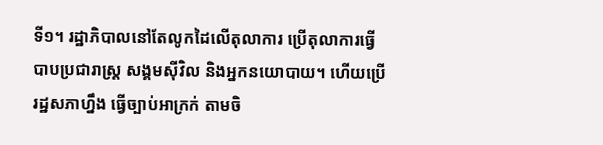ទី១។ រដ្ឋាភិបាលនៅតែលូកដៃលើតុលាការ ប្រើតុលាការធ្វើបាបប្រជារាស្ត្រ សង្គមស៊ីវិល និងអ្នកនយោបាយ។ ហើយប្រើរដ្ឋសភាហ្នឹង ធ្វើច្បាប់អាក្រក់ តាមចិ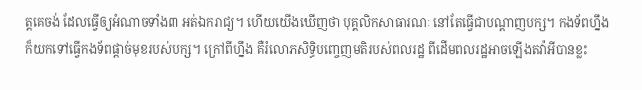ត្តគេចង់ ដែលធ្វើឲ្យអំណាចទាំង៣ អត់ឯករាជ្យ។ ហើយយើងឃើញថា បុគ្គលិកសាធារណៈ នៅតែធ្វើជាបណ្តាញបក្ស។ កងទ័ពហ្នឹងក៏យកទៅធ្វើកងទ័ពផ្តាច់មុខរបស់បក្ស។ ក្រៅពីហ្នឹង គឺរំលោភសិទ្ធិបញ្ចេញមតិរបស់ពលរដ្ឋ ពីដើមពលរដ្ឋអាចឡើងតវ៉ាអីបានខ្លះ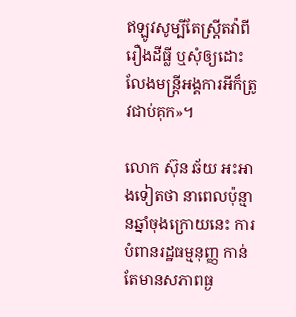ឥឡូវសូម្បីតែស្ត្រីតវ៉ាពីរឿងដីធ្លី ឬសុំឲ្យដោះលែងមន្ត្រីអង្គការអីក៏ត្រូវជាប់គុក»។

លោក ស៊ុន ឆ័យ អះអាងទៀតថា នាពេលប៉ុន្មានឆ្នាំចុងក្រោយនេះ ការបំពានរដ្ឋធម្មនុញ្ញ កាន់តែមានសភាពធ្ង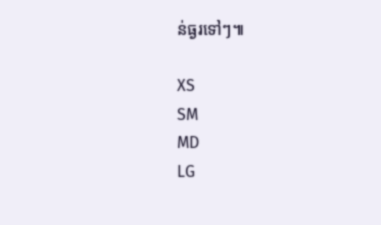ន់ធ្ងរទៅៗ៕

XS
SM
MD
LG